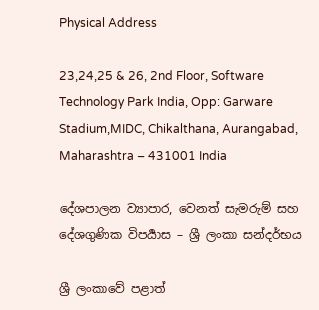Physical Address

23,24,25 & 26, 2nd Floor, Software Technology Park India, Opp: Garware Stadium,MIDC, Chikalthana, Aurangabad, Maharashtra – 431001 India

දේශපාලන ව්‍යාපාර, වෙනත් සැමරුම් සහ දේශගුණික විපර්‍යාස – ශ්‍රී ලංකා සන්දර්භය

ශ්‍රී ලංකාවේ පළාත්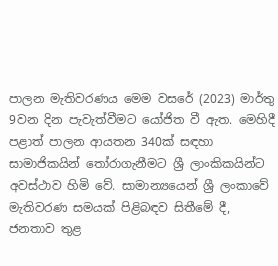පාලන මැතිවරණය මෙම වසරේ (2023) මාර්තු 9වන දින පැවැත්වීමට යෝජිත වී ඇත. මෙහිදී පළාත් පාලන ආයතන 340ක් සඳහා සාමාජිකයින් තෝරාගැනීමට ශ්‍රී ලාංකිකයින්ට අවස්ථාව හිමි වේ. සාමාන්‍යයෙන් ශ්‍රී ලංකාවේ මැතිවරණ සමයක් පිළිබඳව සිතීමේ දී, ජනතාව තුළ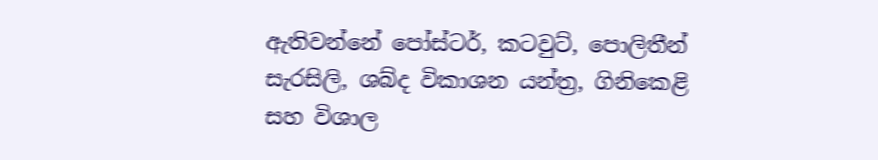ඇතිවන්නේ පෝස්ටර්, කටවුට්, පොලිතීන් සැරසිලි, ශබ්ද විකාශන යන්ත්‍ර, ගිනිකෙළි සහ විශාල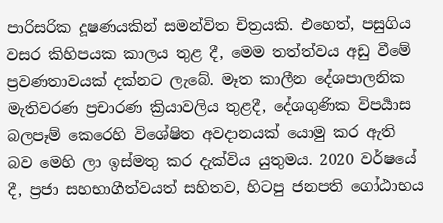පාරිසරික දූෂණයකින් සමන්විත චිත්‍රයකි. එහෙත්, පසුගිය වසර කිහිපයක කාලය තුළ දී, මෙම තත්ත්වය අඩු වීමේ ප්‍රවණතාවයක් දක්නට ලැබේ. මෑත කාලීන දේශපාලනික මැතිවරණ ප්‍රචාරණ ක්‍රියාවලිය තුළදී, දේශගුණික විපර්‍යාස බලපෑම් කෙරෙහි විශේෂිත අවදානයක් යොමු කර ඇති බව මෙහි ලා ඉස්මතු කර දැක්විය යුතුමය. 2020 වර්ෂයේ දී, ප්‍රජා සහභාගීත්වයත් සහිතව, හිටපු ජනපති ගෝඨාභය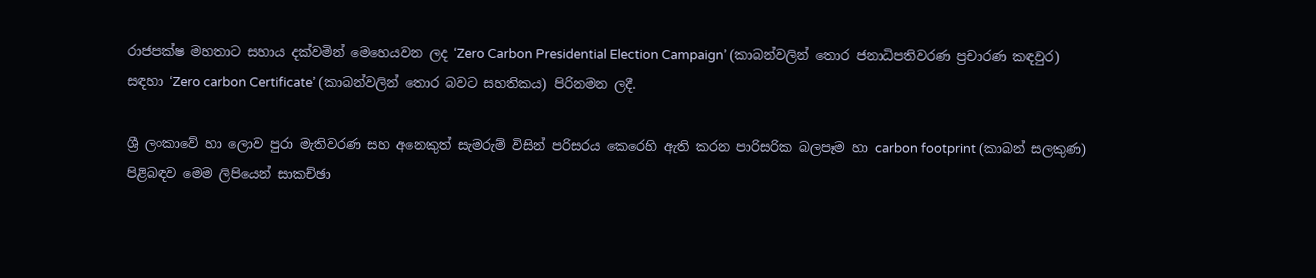රාජපක්ෂ මහතාට සහාය දක්වමින් මෙහෙයවන ලද ‘Zero Carbon Presidential Election Campaign’ (කාබන්වලින් තොර ජනාධිපතිවරණ ප්‍රචාරණ කඳවුර) සඳහා ‘Zero carbon Certificate’ (කාබන්වලින් තොර බවට සහතිකය) පිරිනමන ලදී.

ශ්‍රී ලංකාවේ හා ලොව පුරා මැතිවරණ සහ අනෙකුත් සැමරුම් විසින් පරිසරය කෙරෙහි ඇති කරන පාරිසරික බලපෑම හා carbon footprint (කාබන් සලකුණ) පිළිබඳව මෙම ලිපියෙන් සාකච්ඡා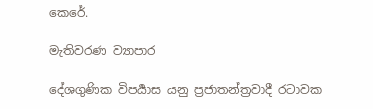කෙරේ.

මැතිවරණ ව්‍යාපාර

දේශගුණික විපර්‍යාස යනු ප්‍රජාතන්ත්‍රවාදී රටාවක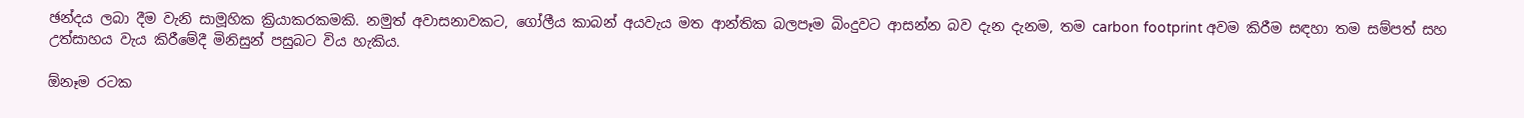ඡන්දය ලබා දීම වැනි සාමූහික ක්‍රියාකරකමකි. නමුත් අවාසනාවකට, ගෝලීය කාබන් අයවැය මත ආන්තික බලපෑම බිංදුවට ආසන්න බව දැන දැනම, තම carbon footprint අවම කිරීම සඳහා තම සම්පත් සහ උත්සාහය වැය කිරීමේදී මිනිසුන් පසුබට විය හැකිය.

ඕනෑම රටක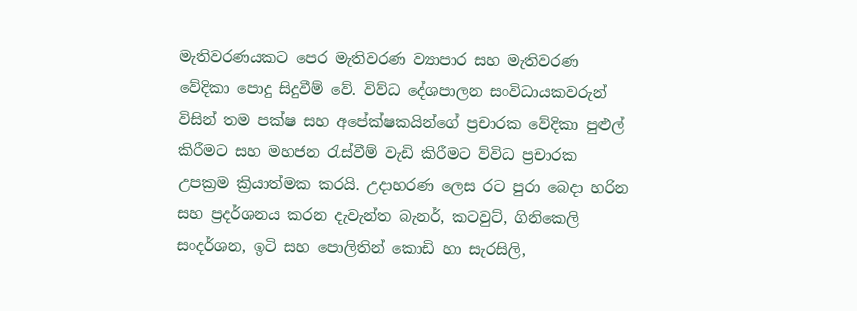මැතිවරණයකට පෙර මැතිවරණ ව්‍යාපාර සහ මැතිවරණ වේදිකා පොදු සිදුවීම් වේ. විව්ධ දේශපාලන සංවිධායකවරුන් විසින් තම පක්ෂ සහ අපේක්ෂකයින්ගේ ප්‍රචාරක වේදිකා පුළුල් කිරීමට සහ මහජන රැස්වීම් වැඩි කිරීමට ව්විධ ප්‍රචාරක උපක්‍රම ක්‍රියාත්මක කරයි. උදාහරණ ලෙස රට පුරා බෙදා හරින සහ ප්‍රදර්ශනය කරන දැවැන්ත බැනර්, කටවුට්, ගිනිකෙලි සංදර්ශන, ඉටි සහ පොලිතින් කොඩි හා සැරසිලි,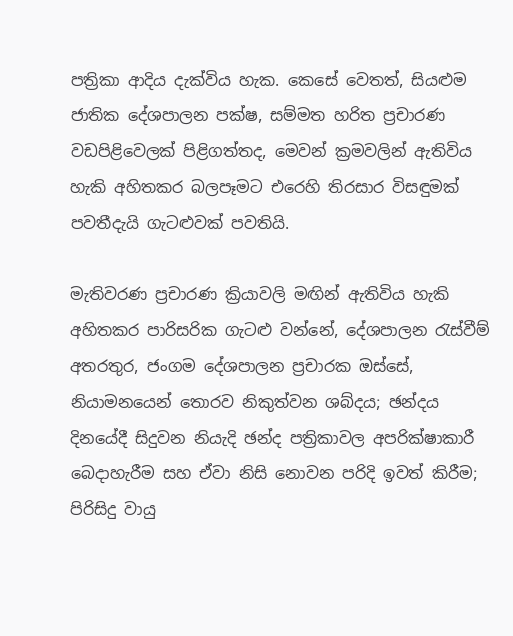පත්‍රිකා ආදිය දැක්විය හැක. කෙසේ වෙතත්, සියළුම ජාතික දේශපාලන පක්ෂ, සම්මත හරිත ප්‍රචාරණ වඩපිළිවෙලක් පිළිගත්තද, මෙවන් ක්‍රමවලින් ඇතිවිය හැකි අහිතකර බලපෑමට එරෙහි තිරසාර විසඳුමක් පවතීදැයි ගැටළුවක් පවතියි.

මැතිවරණ ප්‍රචාරණ ක්‍රියාවලි මඟින් ඇතිවිය හැකි අහිතකර පාරිසරික ගැටළු වන්නේ, දේශපාලන රැස්වීම් අතරතුර, ජංගම දේශපාලන ප්‍රචාරක ඔස්සේ, නියාමනයෙන් තොරව නිකුත්වන ශබ්දය; ඡන්දය දිනයේදී සිදුවන නියැදි ඡන්ද පත්‍රිකාවල අපරික්ෂාකාරී බෙදාහැරීම සහ ඒවා නිසි නොවන පරිදි ඉවත් කිරීම; පිරිසිදු වායු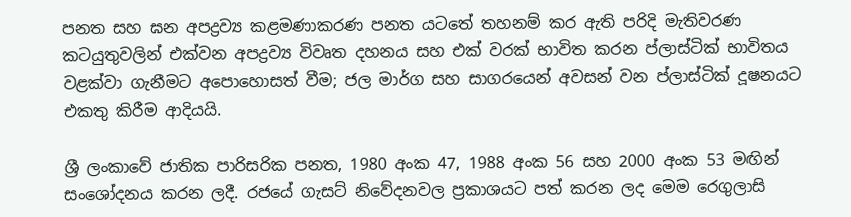පනත සහ ඝන අපද්‍රව්‍ය කළමණාකරණ පනත යටතේ තහනම් කර ඇති පරිදි මැතිවරණ කටයුතුවලින් එක්වන අපද්‍රව්‍ය විවෘත දහනය සහ එක් වරක් භාවිත කරන ප්ලාස්ටික් භාවිතය වළක්වා ගැනීමට අපොහොසත් වීම; ජල මාර්ග සහ සාගරයෙන් අවසන් වන ප්ලාස්ටික් දූෂනයට එකතු කිරීම ආදියයි.

ශ්‍රී ලංකාවේ ජාතික පාරිසරික පනත, 1980 අංක 47, 1988 අංක 56 සහ 2000 අංක 53 මඟින් සංශෝදනය කරන ලදී. රජයේ ගැසට් නිවේදනවල ප්‍රකාශයට පත් කරන ලද මෙම රෙගුලාසි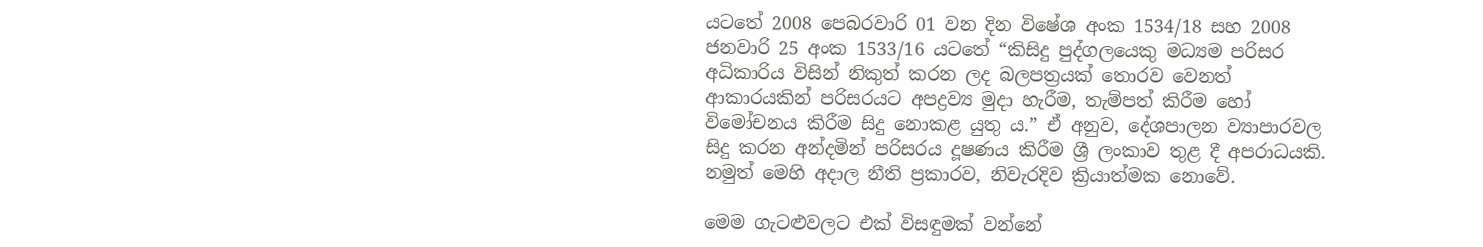යටතේ 2008 පෙබරවාරි 01 වන දින විෂේශ අංක 1534/18 සහ 2008 ජනවාරි 25 අංක 1533/16 යටතේ “කිසිදු පුද්ගලයෙකු මධ්‍යම පරිසර අධිකාරිය විසින් නිකුත් කරන ලද බලපත්‍රයක් තොරව වෙනත් ආකාරයකින් පරිසරයට අපද්‍රව්‍ය මුදා හැරීම, තැම්පත් කිරීම හෝ විමෝචනය කිරීම සිදු නොකළ යුතු ය.” ඒ අනුව, දේශපාලන ව්‍යාපාරවල සිදු කරන අන්දමින් පරිසරය දූෂණය කිරීම ශ්‍රී ලංකාව තුළ දී අපරාධයකි. නමුත් මෙහි අදාල නීති ප්‍රකාරව, නිවැරදිව ක්‍රියාත්මක නොවේ.

මෙම ගැටළුවලට එක් විසඳුමක් වන්නේ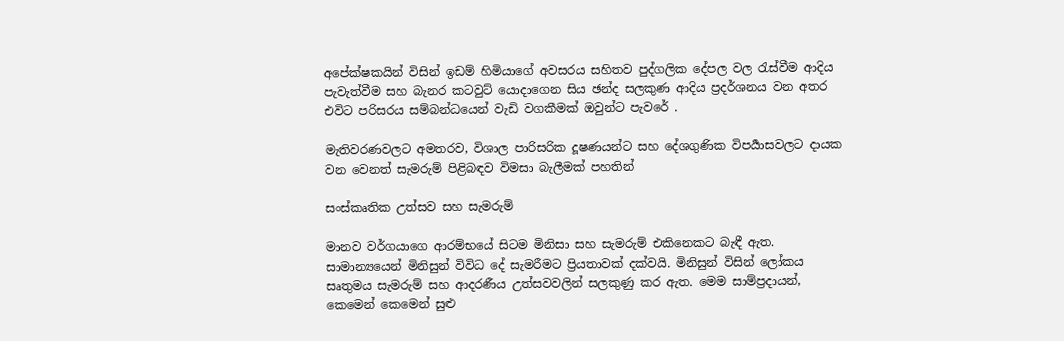අපේක්ෂකයින් විසින් ඉඩම් හිමියාගේ අවසරය සහිතව පුද්ගලික දේපල වල රැස්වීම ආදිය පැවැත්වීම සහ බැනර කටවුට් යොදාගෙන සිය ඡන්ද සලකුණ ආදිය ප්‍රදර්ශනය වන අතර එවිට පරිසරය සම්බන්ධයෙන් වැඩි වගකීමක් ඔවුන්ට පැවරේ .

මැතිවරණවලට අමතරව, විශාල පාරිසරික දූෂණයන්ට සහ දේශගුණික විපර්‍යාසවලට දායක වන වෙනත් සැමරුම් පිළිබඳව විමසා බැලීමක් පහතින්

සංස්කෘතික උත්සව සහ සැමරුම්

මානව වර්ගයාගෙ ආරම්භයේ සිටම මිනිසා සහ සැමරුම් එකිනෙකට බැඳී ඇත. සාමාන්‍යයෙන් මිනිසුන් විවිධ දේ සැමරීමට ප්‍රියතාවක් දක්වයි. මිනිසුන් විසින් ලෝකය සෘතුමය සැමරුම් සහ ආදරණීය උත්සවවලින් සලකුණු කර ඇත. මෙම සාම්ප්‍රදායන්, කෙමෙන් කෙමෙන් සුළු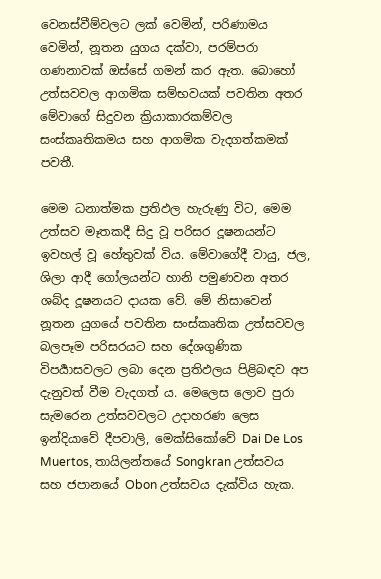වෙනස්වීම්වලට ලක් වෙමින්, පරිණාමය වෙමින්, නූතන යුගය දක්වා, පරම්පරා ගණනාවක් ඔස්සේ ගමන් කර ඇත. බොහෝ උත්සවවල ආගමික සම්භවයක් පවතින අතර මේවාගේ සිදුවන ක්‍රියාකාරකම්වල සංස්කෘතිකමය සහ ආගමික වැදගත්කමක් පවතී.

මෙම ධනාත්මක ප්‍රතිඵල හැරුණු විට, මෙම උත්සව මෑතකදී සිදු වූ පරිසර දූෂනයන්ට ඉවහල් වූ හේතුවක් විය. මේවාගේදී වායු, ජල, ශිලා ආදී ගෝලයන්ට හානි පමුණවන අතර ශබ්ද දූෂනයට දායක වේ. මේ නිසාවෙන් නූතන යුගයේ පවතින සංස්කෘතික උත්සවවල බලපෑම පරිසරයට සහ දේශගුණික විපර්‍යාසවලට ලබා දෙන ප්‍රතිඵලය පිළිබඳව අප දැනුවත් වීම වැදගත් ය. මෙලෙස ලොව පුරා සැමරෙන උත්සවවලට උදාහරණ ලෙස ඉන්දියාවේ දීපවාලි, මෙක්සිකෝවේ Dai De Los Muertos, තායිලන්තයේ Songkran උත්සවය සහ ජපානයේ Obon උත්සවය දැක්විය හැක.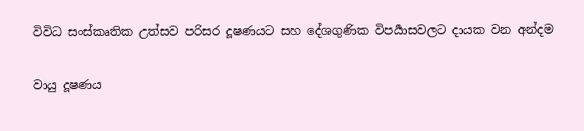විවිධ සංස්කෘතික උත්සව පරිසර දූෂණයට සහ දේශගුණික විපර්‍යාසවලට දායක වන අන්දම

වායු දූෂණය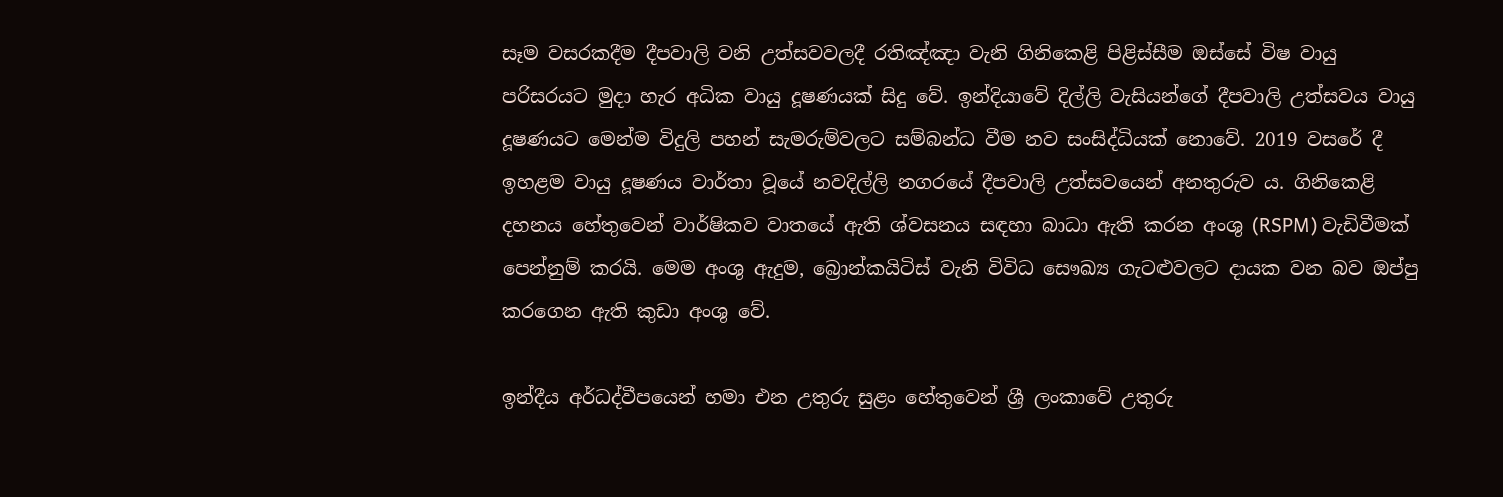සෑම වසරකදීම දීපවාලි වනි උත්සවවලදී රතිඤ්ඤා වැනි ගිනිකෙළි පිළිස්සීම ඔස්සේ විෂ වායු පරිසරයට මුදා හැර අධික වායු දූෂණයක් සිදු වේ. ඉන්දියාවේ දිල්ලි වැසියන්ගේ දීපවාලි උත්සවය වායු දූෂණයට මෙන්ම විදුලි පහන් සැමරුම්වලට සම්බන්ධ වීම නව සංසිද්ධියක් නොවේ. 2019 වසරේ දී ඉහළම වායු දූෂණය වාර්තා වූයේ නවදිල්ලි නගරයේ දීපවාලි උත්සවයෙන් අනතුරුව ය. ගිනිකෙළි දහනය හේතුවෙන් වාර්ෂිකව වාතයේ ඇති ශ්වසනය සඳහා බාධා ඇති කරන අංශු (RSPM) වැඩිවීමක් පෙන්නුම් කරයි. මෙම අංශු ඇදුම, බ්‍රොන්කයිටිස් වැනි විවිධ සෞඛ්‍ය ගැටළුවලට දායක වන බව ඔප්පු කරගෙන ඇති කුඩා අංශු වේ.

ඉන්දීය අර්ධද්වීපයෙන් හමා එන උතුරු සුළං හේතුවෙන් ශ්‍රී ලංකාවේ උතුරු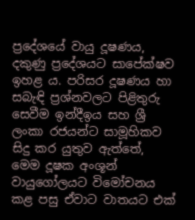ප්‍රදේශයේ වායු දූෂණය, දකුණු ප්‍රදේශයට සාපේක්ෂව ඉහළ ය. පරිසර දූෂණය හා සබැඳි ප්‍රශ්නවලට පිළිතුරු සෙවීම ඉන්දීඉය සහ ශ්‍රී ලංකා රජයන්ට සාමූහිකව සිදු කර යුතුව ඇත්තේ, මෙම දූෂක අංශූන් වායුගෝලයට විමෝචනය කළ පසු ඒවාට වාතයට එක්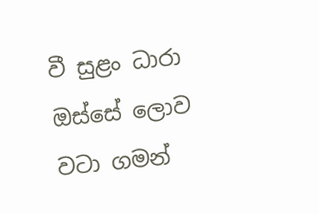වී සුළං ධාරා ඔස්සේ ලොව වටා ගමන්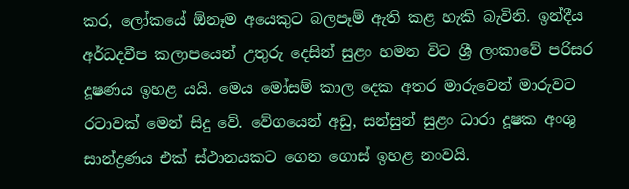කර, ලෝකයේ ඕනෑම අයෙකුට බලපෑම් ඇති කළ හැකි බැවිනි. ඉන්දීය අර්ධදවීප කලාපයෙන් උතුරු දෙසින් සුළං හමන විට ශ්‍රී ලංකාවේ පරිසර දූෂණය ඉහළ යයි. මෙය මෝසම් කාල දෙක අතර මාරුවෙන් මාරුවට රටාවක් මෙන් සිදු වේ. වේගයෙන් අඩු, සන්සුන් සුළං ධාරා දූෂක අංශු සාන්ද්‍රණය එක් ස්ථානයකට ගෙන ගොස් ඉහළ නංවයි.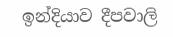ඉන්දියාව දීපවාලි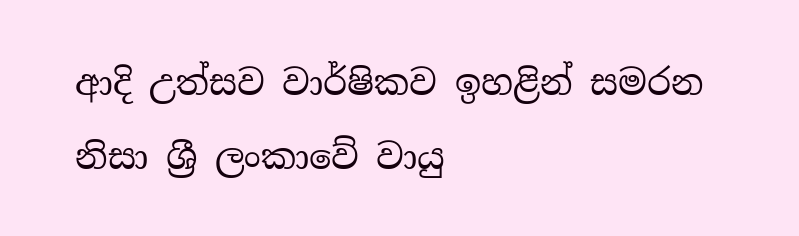ආදි උත්සව වාර්ෂිකව ඉහළින් සමරන නිසා ශ්‍රී ලංකාවේ වායු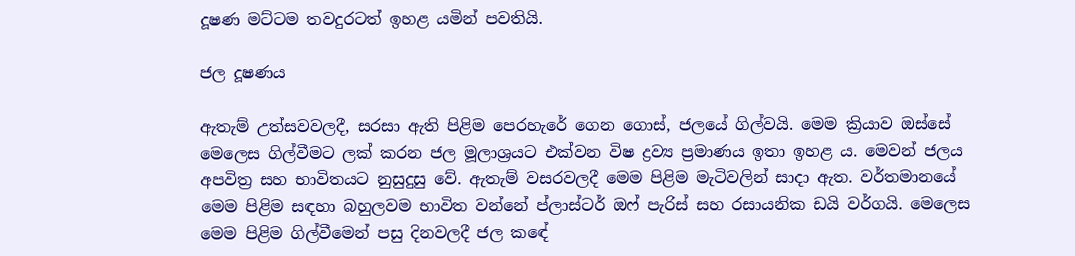දූෂණ මට්ටම තවදුරටත් ඉහළ යමින් පවතියි.

ජල දූෂණය

ඇතැම් උත්සවවලදී, සරසා ඇති පිළිම පෙරහැරේ ගෙන ගොස්, ජලයේ ගිල්වයි. මෙම ක්‍රියාව ඔස්සේ මෙලෙස ගිල්වීමට ලක් කරන ජල මූලාශ්‍රයට එක්වන විෂ ද්‍රව්‍ය ප්‍රමාණය ඉතා ඉහළ ය. මෙවන් ජලය අපවිත්‍ර සහ භාවිතයට නුසුදුසු වේ. ඇතැම් වසරවලදී මෙම පිළිම මැටිවලින් සාදා ඇත. වර්තමානයේ මෙම පිළිම සඳහා බහුලවම භාවිත වන්නේ ප්ලාස්ටර් ඔෆ් පැරිස් සහ රසායනික ඩයි වර්ගයි. මෙලෙස මෙම පිළිම ගිල්වීමෙන් පසු දිනවලදී ජල කඳේ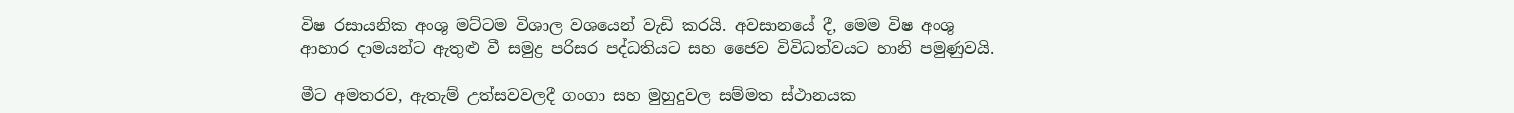විෂ රසායනික අංශු මට්ටම විශාල වශයෙන් වැඩි කරයි. අවසානයේ දී, මෙම විෂ අංශු ආහාර දාමයන්ට ඇතුළු වී සමුද්‍ර පරිසර පද්ධතියට සහ ජෛව විවිධත්වයට හානි පමුණුවයි.

මීට අමතරව, ඇතැම් උත්සවවලදී ගංගා සහ මුහුදුවල සම්මත ස්ථානයක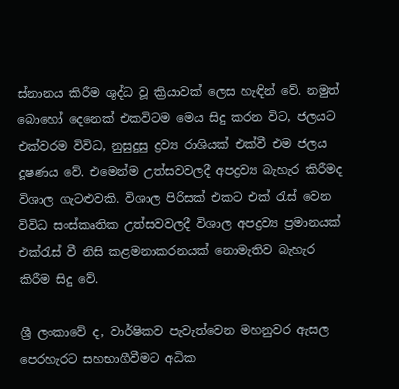ස්නානය කිරීම ශුද්ධ වූ ක්‍රියාවක් ලෙස හැඳින් වේ. නමුත් බොහෝ දෙනෙක් එකවිටම මෙය සිදු කරන විට, ජලයට එක්වරම විවිධ, නුසුදුසු ද්‍රව්‍ය රාශියක් එක්වී එම ජලය දූෂණය වේ. එමෙන්ම උත්සවවලදී අපද්‍රව්‍ය බැහැර කිරීමද විශාල ගැටළුවකි. විශාල පිරිසක් එකට එක් රැස් වෙන විවිධ සංස්කෘතික උත්සවවලදී විශාල අපද්‍රව්‍ය ප්‍රමානයක් එක්රැස් වී නිසි කළමනාකරනයක් නොමැතිව බැහැර කිරීම සිදු වේ.

ශ්‍රී ලංකාවේ ද, වාර්ෂිකව පැවැත්වෙන මහනුවර ඇසල පෙරහැරට සහභාගීවීමට අධික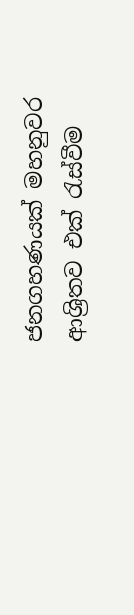ජනගහණයක් මහනුවර ආශ්‍රිතව එක් රැස්වීම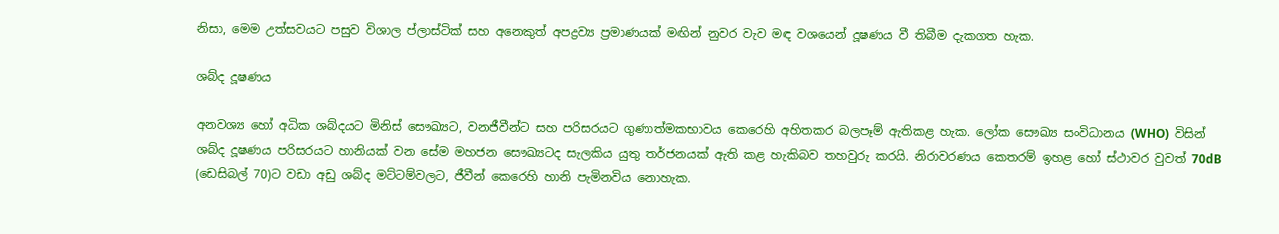නිසා, මෙම උත්සවයට පසුව විශාල ප්ලාස්ටික් සහ අනෙකුත් අපද්‍රව්‍ය ප්‍රමාණයක් මඟින් නුවර වැව මඳ වශයෙන් දූෂණය වී තිබීම දැකගත හැක.

ශබ්ද දූෂණය

අනවශ්‍ය හෝ අධික ශබ්දයට මිනිස් සෞඛ්‍යට, වනජීවීන්ට සහ පරිසරයට ගුණාත්මකභාවය කෙරෙහි අහිතකර බලපෑම් ඇතිකළ හැක. ලෝක සෞඛ්‍ය සංවිධානය (WHO)  විසින් ශබ්ද දූෂණය පරිසරයට හානියක් වන සේම මහජන සෞඛ්‍යටද සැලකිය යුතු තර්ජනයක් ඇති කළ හැකිබව තහවුරු කරයි. නිරාවරණය කෙතරම් ඉහළ හෝ ස්ථාවර වුවත් 70dB (ඩෙසිබල් 70)ට වඩා අඩු ශබ්ද මට්ටම්වලට, ජීවීන් කෙරෙහි හානි පැමිනවිය නොහැක.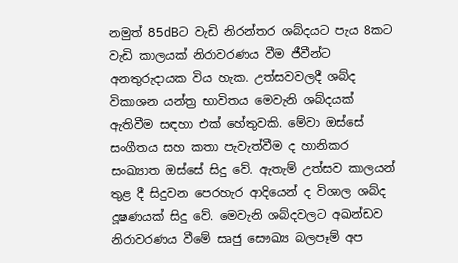නමුත් 85dBට වැඩි නිරන්තර ශබ්දයට පැය 8කට වැඩි කාලයක් නිරාවරණය වීම ජීවීන්ට අනතුරුදායක විය හැක. උත්සවවලදී ශබ්ද විකාශන යන්ත්‍ර භාවිතය මෙවැනි ශබ්දයක් ඇතිවීම සඳහා එක් හේතුවකි. මේවා ඔස්සේ සංගීතය සහ කතා පැවැත්වීම ද හානිකර සංඛ්‍යාත ඔස්සේ සිදු වේ. ඇතැම් උත්සව කාලයන් තුළ දී සිදුවන පෙරහැර ආදියෙන් ද විශාල ශබ්ද දූෂණයක් සිදු වේ. මෙවැනි ශබ්දවලට අඛන්ඩව නිරාවරණය වීමේ සෘජු සෞඛ්‍ය බලපෑම් අප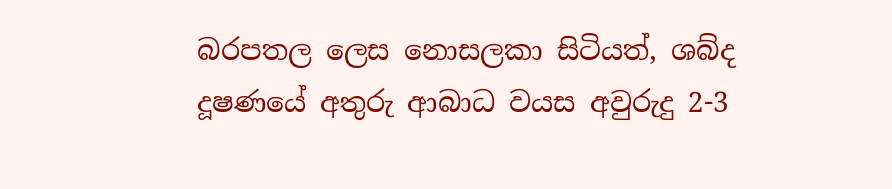බරපතල ලෙස නොසලකා සිටියත්, ශබ්ද දූෂණයේ අතුරු ආබාධ වයස අවුරුදු 2-3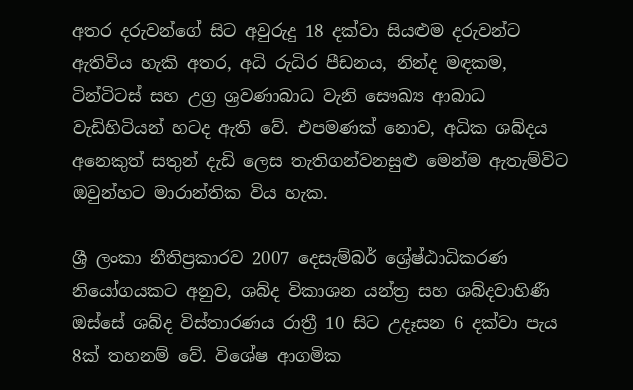අතර දරුවන්ගේ සිට අවුරුදු 18 දක්වා සියළුම දරුවන්ට ඇතිවිය හැකි අතර, අධි රුධිර පීඩනය, නින්ද මඳකම, ටින්ටිටස් සහ උග්‍ර ශ්‍රවණාබාධ වැනි සෞඛ්‍ය ආබාධ වැඩිහිටියන් හටද ඇති වේ. එපමණක් නොව, අධික ශබ්දය අනෙකුත් සතුන් දැඩි ලෙස තැතිගන්වනසුළු මෙන්ම ඇතැම්විට ඔවුන්හට මාරාන්තික විය හැක.

ශ්‍රී ලංකා නීතිප්‍රකාරව 2007 දෙසැම්බර් ශ්‍රේෂ්ඨාධිකරණ නියෝගයකට අනුව, ශබ්ද විකාශන යන්ත්‍ර සහ ශබ්දවාහිණී ඔස්සේ ශබ්ද විස්තාරණය රාත්‍රී 10 සිට උදෑසන 6 දක්වා පැය 8ක් තහනම් වේ. විශේෂ ආගමික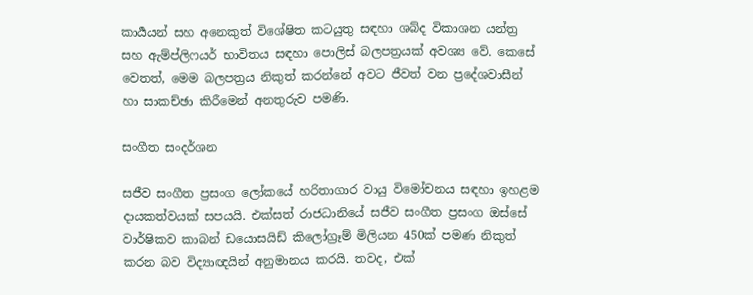කාර්‍යයන් සහ අනෙකුත් විශේෂිත කටයුතු සඳහා ශබ්ද විකාශන යන්ත්‍ර සහ ඇම්ප්ලිෆයර් භාවිතය සඳහා පොලිස් බලපත්‍රයක් අවශ්‍ය වේ. කෙසේ වෙතත්, මෙම බලපත්‍රය නිකුත් කරන්නේ අවට ජීවත් වන ප්‍රදේශවාසීන් හා සාකච්ඡා කිරීමෙන් අනතුරුව පමණි.

සංගීත සංදර්ශන

සජීව සංගීත ප්‍රසංග ලෝකයේ හරිතාගාර වායු විමෝචනය සඳහා ඉහළම දායකත්වයක් සපයයි. එක්සත් රාජධානියේ සජීව සංගීත ප්‍රසංග ඔස්සේ වාර්ෂිකව කාබන් ඩයොසයිඩ් කිලෝග්‍රෑම් මිලියන 450ක් පමණ නිකුත් කරන බව විද්‍යාඥයින් අනුමානය කරයි. තවද, එක්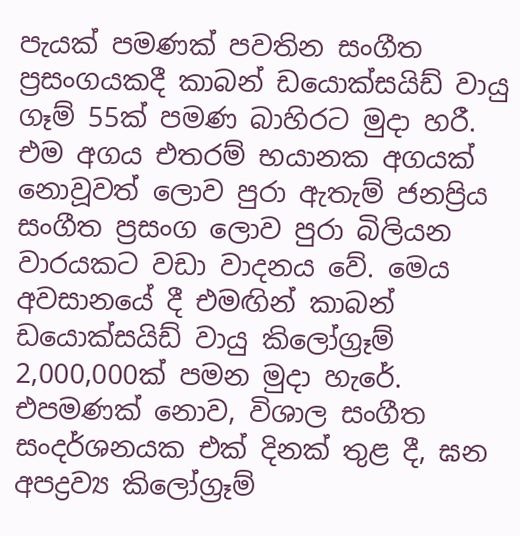පැයක් පමණක් පවතින සංගීත ප්‍රසංගයකදී කාබන් ඩයොක්සයිඩ් වායු ගෑම් 55ක් පමණ බාහිරට මුදා හරී. එම අගය එතරම් භයානක අගයක් නොවූවත් ලොව පුරා ඇතැම් ජනප්‍රිය සංගීත ප්‍රසංග ලොව පුරා බිලියන වාරයකට වඩා වාදනය වේ. මෙය අවසානයේ දී එමඟින් කාබන් ඩයොක්සයිඩ් වායු කිලෝග්‍රෑම් 2,000,000ක් පමන මුදා හැරේ. එපමණක් නොව, විශාල සංගීත සංදර්ශනයක එක් දිනක් තුළ දී, ඝන අපද්‍රව්‍ය කිලෝග්‍රෑම්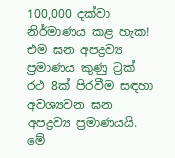100,000 දක්වා නිර්මාණය කළ හැක! එම ඝන අපද්‍රව්‍ය ප්‍රමාණය කුණු ට්‍රක් රථ 8ක් පිරවීම සඳහා අවශ්‍යවන ඝන අපද්‍රව්‍ය ප්‍රමාණයයි. මේ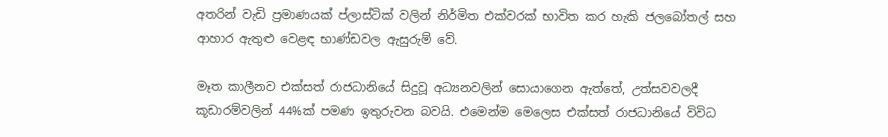අතරින් වැඩි ප්‍රමාණයක් ප්ලාස්ටික් වලින් නිර්මිත එක්වරක් භාවිත කර හැකි ජලබෝතල් සහ ආහාර ඇතුළු වෙළඳ භාණ්ඩවල ඇසුරුම් වේ.

මෑත කාලීනව එක්සත් රාජධානියේ සිදුවූ අධ්‍යනවලින් සොයාගෙන ඇත්තේ, උත්සවවලදී කූඩාරම්වලින් 44%ක් පමණ ඉතුරුවන බවයි. එමෙන්ම මෙලෙස එක්සත් රාජධානියේ විවිධ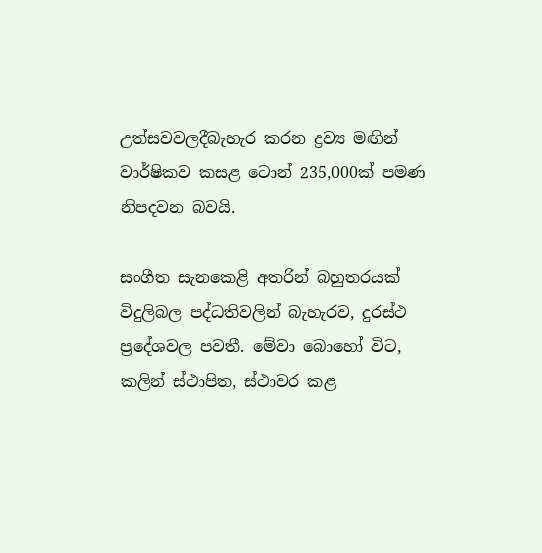උත්සවවලදීබැහැර කරන ද්‍රව්‍ය මඟින් වාර්ෂිකව කසළ ටොන් 235,000ක් පමණ නිපදවන බවයි.

සංගීත සැනකෙළි අතරින් බහුතරයක් විදුලිබල පද්ධතිවලින් බැහැරව, දුරස්ථ ප්‍රදේශවල පවතී. මේවා බොහෝ විට, කලින් ස්ථාපිත, ස්ථාවර කළ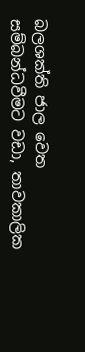බලශක්ති ජාල වෙත සම්බන්ධවීමට වඩා, තාවකාලික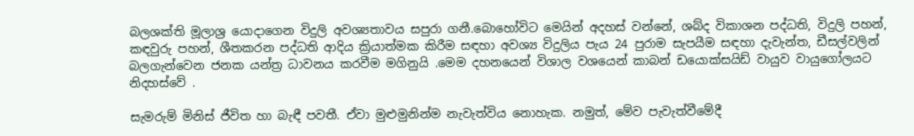බලශක්ති මූලාශ්‍ර යොදාගෙන විදුලි අවශ්‍යතාවය සපුරා ගනී.බොහෝවිට මෙයින් අදහස් වන්නේ, ශබ්ද විකාශන පද්ධති, විදුලි පහන්, කඳවුරු පහන්, ශීතකරන පද්ධති ආදිය ක්‍රියාත්මක කිරීම සඳහා අවශ්‍ය විදුලිය පැය 24 පුරාම සැපයීම සඳහා දැවැන්ත, ඩීසල්වලින් බලගැන්වෙන ජනක යන්ත්‍ර ධාවනය කරවීම මගිනුයි .මෙම දහනයෙන් විශාල වශයෙන් කාබන් ඩයොක්සයිඩ් වායුව වායුගෝලයට නිදහස්වේ .

සැමරුම් මිනිස් ජීවිත හා බැඳී පවතී. ඒවා මුළුමුනින්ම නැවැත්විය නොහැක. නමුත්, මේව පැවැත්වීමේදී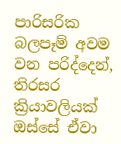පාරිසරික බලපෑම් අවම වන පරිද්දෙන්, තිරසර ක්‍රියාවලියක් ඔස්සේ ඒවා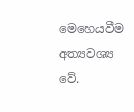මෙහෙයවීම අත්‍යවශ්‍ය වේ.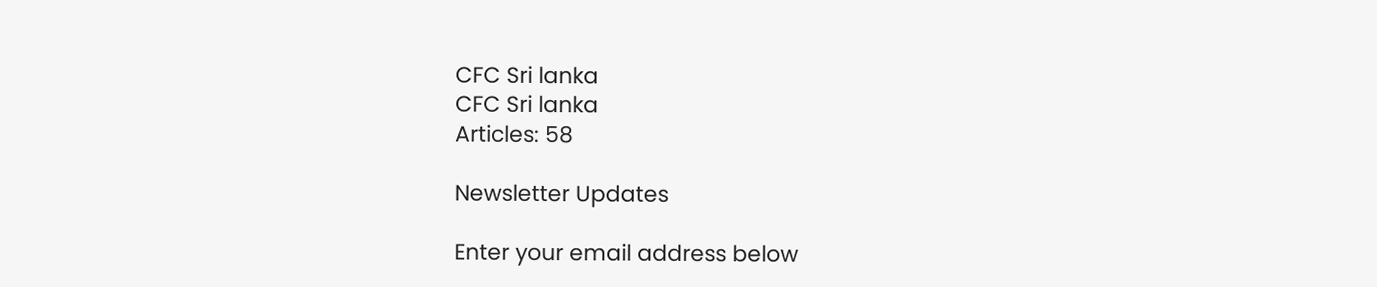CFC Sri lanka
CFC Sri lanka
Articles: 58

Newsletter Updates

Enter your email address below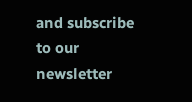and subscribe to our newsletter